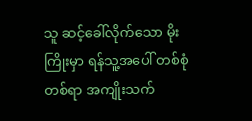သူ ဆင့်ခေါ်လိုက်သော မိုးကြိုးမှာ ရန်သူ့အပေါ် တစ်စုံတစ်ရာ အကျိုးသက်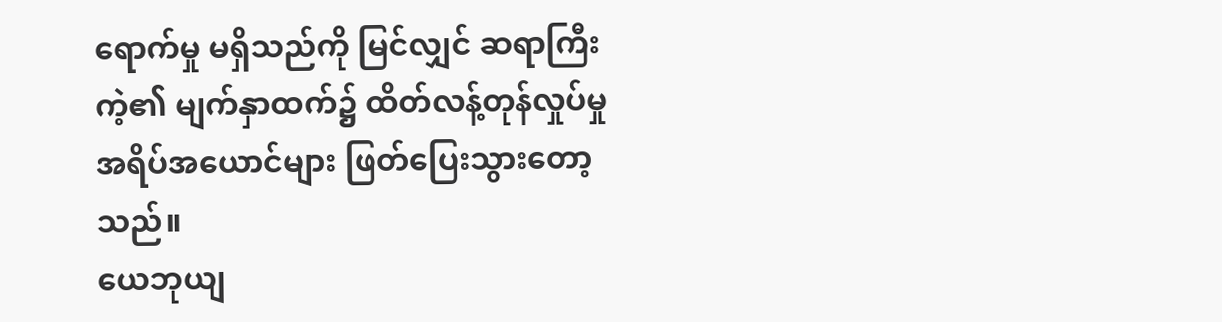ရောက်မှု မရှိသည်ကို မြင်လျှင် ဆရာကြီးကဲ့၏ မျက်နှာထက်၌ ထိတ်လန့်တုန်လှုပ်မှု အရိပ်အယောင်များ ဖြတ်ပြေးသွားတော့သည်။
ယေဘုယျ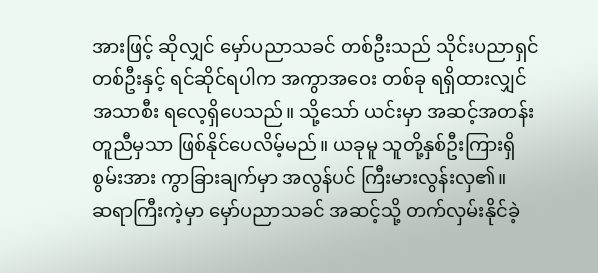အားဖြင့် ဆိုလျှင် မှော်ပညာသခင် တစ်ဦးသည် သိုင်းပညာရှင်တစ်ဦးနှင့် ရင်ဆိုင်ရပါက အကွာအဝေး တစ်ခု ရရှိထားလျှင် အသာစီး ရလေ့ရှိပေသည်။ သို့သော် ယင်းမှာ အဆင့်အတန်း တူညီမှသာ ဖြစ်နိုင်ပေလိမ့်မည်။ ယခုမူ သူတို့နှစ်ဦးကြားရှိ စွမ်းအား ကွာခြားချက်မှာ အလွန်ပင် ကြီးမားလွန်းလှ၏။
ဆရာကြီးကဲ့မှာ မှော်ပညာသခင် အဆင့်သို့ တက်လှမ်းနိုင်ခဲ့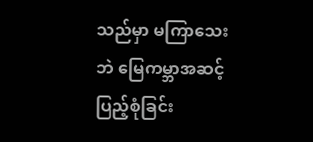သည်မှာ မကြာသေးဘဲ မြေကမ္ဘာအဆင့် ပြည့်စုံခြင်း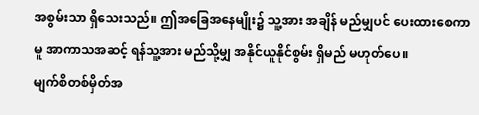အစွမ်းသာ ရှိသေးသည်။ ဤအခြေအနေမျိုး၌ သူ့အား အချိန် မည်မျှပင် ပေးထားစေကာမူ အာကာသအဆင့် ရန်သူ့အား မည်သို့မျှ အနိုင်ယူနိုင်စွမ်း ရှိမည် မဟုတ်ပေ။
မျက်စိတစ်မှိတ်အ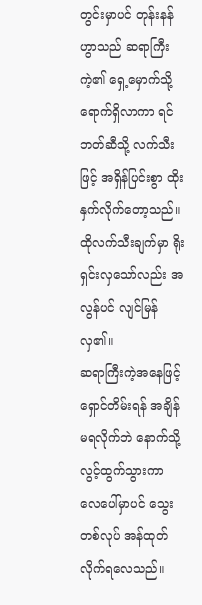တွင်းမှာပင် တုန်းနန်ဟွာသည် ဆရာကြီးကဲ့၏ ရှေ့မှောက်သို့ ရောက်ရှိလာကာ ရင်ဘတ်ဆီသို့ လက်သီးဖြင့် အရှိန်ပြင်းစွာ ထိုးနှက်လိုက်တော့သည်။ ထိုလက်သီးချက်မှာ ရိုးရှင်းလှသော်လည်း အလွန်ပင် လျင်မြန်လှ၏။
ဆရာကြီးကဲ့အနေဖြင့် ရှောင်တိမ်းရန် အချိန်မရလိုက်ဘဲ နောက်သို့ လွင့်ထွက်သွားကာ လေပေါ်မှာပင် သွေးတစ်လုပ် အန်ထုတ်လိုက်ရလေသည်။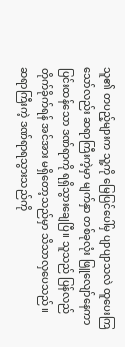သူ၏ တပည့်များက သူ့ကို မြေပြင်ပေါ်မှ ပျာပျာသလဲ ထူပေးကြသော်လည်း ဆရာကြီးကဲ့မှာ မျက်နှာ တစ်ခုလုံး ဖြူလျော်နေကာ ပြင်းထန်သော ဒဏ်ရာကို ရရှိသွားချေပြီ။ သူသည် ပြန်လည် တိုက်ခိုက်ရန် အင်အား မရှိတော့သည်မှာ သိသာလှပေသည်။
ဆရာကြီးကဲ့ ဒဏ်ရာရသွားသည်ကို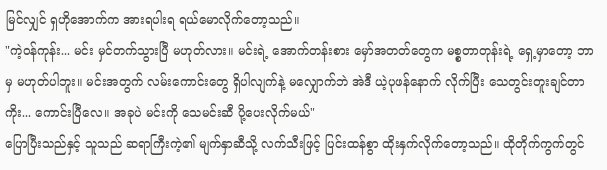မြင်လျှင် ရှဟိုအောက်က အားရပါးရ ရယ်မောလိုက်တော့သည်။
"ကဲ့ဝန်ကုန်း... မင်း မှင်တက်သွားပြီ မဟုတ်လား။ မင်းရဲ့ အောက်တန်းစား မှော်အတတ်တွေက မစ္စတာတုန်းရဲ့ ရှေ့မှာတော့ ဘာမှ မဟုတ်ပါဘူး။ မင်းအတွက် လမ်းကောင်းတွေ ရှိပါလျက်နဲ့ မလျှောက်ဘဲ အဲဒီ ယဲ့ပုဖန်နောက် လိုက်ပြီး သေတွင်းတူးချင်တာကိုး... ကောင်းပြီလေ။ အခုပဲ မင်းကို သေမင်းဆီ ပို့ပေးလိုက်မယ်"
ပြောပြီးသည်နှင့် သူသည် ဆရာကြီးကဲ့၏ မျက်နှာဆီသို့ လက်သီးဖြင့် ပြင်းထန်စွာ ထိုးနှက်လိုက်တော့သည်။ ထိုတိုက်ကွက်တွင်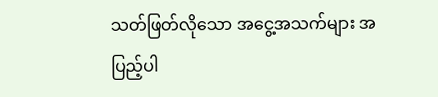သတ်ဖြတ်လိုသော အငွေ့အသက်များ အပြည့်ပါ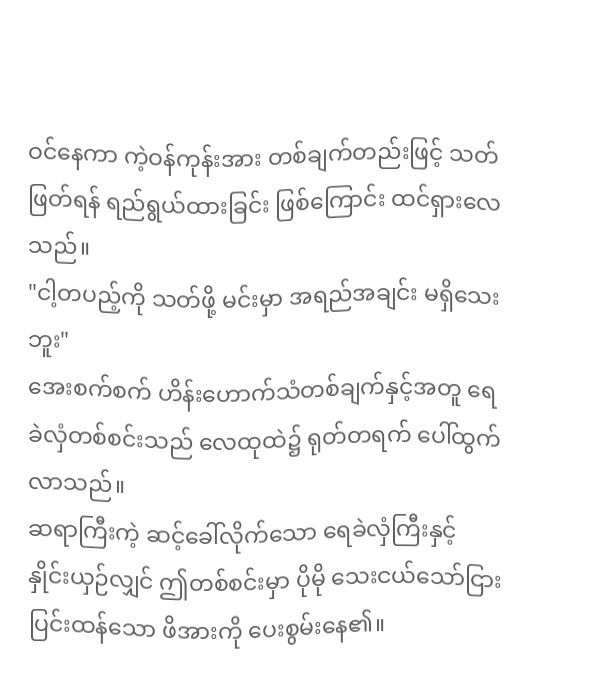ဝင်နေကာ ကဲ့ဝန်ကုန်းအား တစ်ချက်တည်းဖြင့် သတ်ဖြတ်ရန် ရည်ရွယ်ထားခြင်း ဖြစ်ကြောင်း ထင်ရှားလေသည်။
"ငါ့တပည့်ကို သတ်ဖို့ မင်းမှာ အရည်အချင်း မရှိသေးဘူး"
အေးစက်စက် ဟိန်းဟောက်သံတစ်ချက်နှင့်အတူ ရေခဲလှံတစ်စင်းသည် လေထုထဲ၌ ရုတ်တရက် ပေါ်ထွက်လာသည်။
ဆရာကြီးကဲ့ ဆင့်ခေါ်လိုက်သော ရေခဲလှံကြီးနှင့် နှိုင်းယှဉ်လျှင် ဤတစ်စင်းမှာ ပိုမို သေးငယ်သော်ငြား ပြင်းထန်သော ဖိအားကို ပေးစွမ်းနေ၏။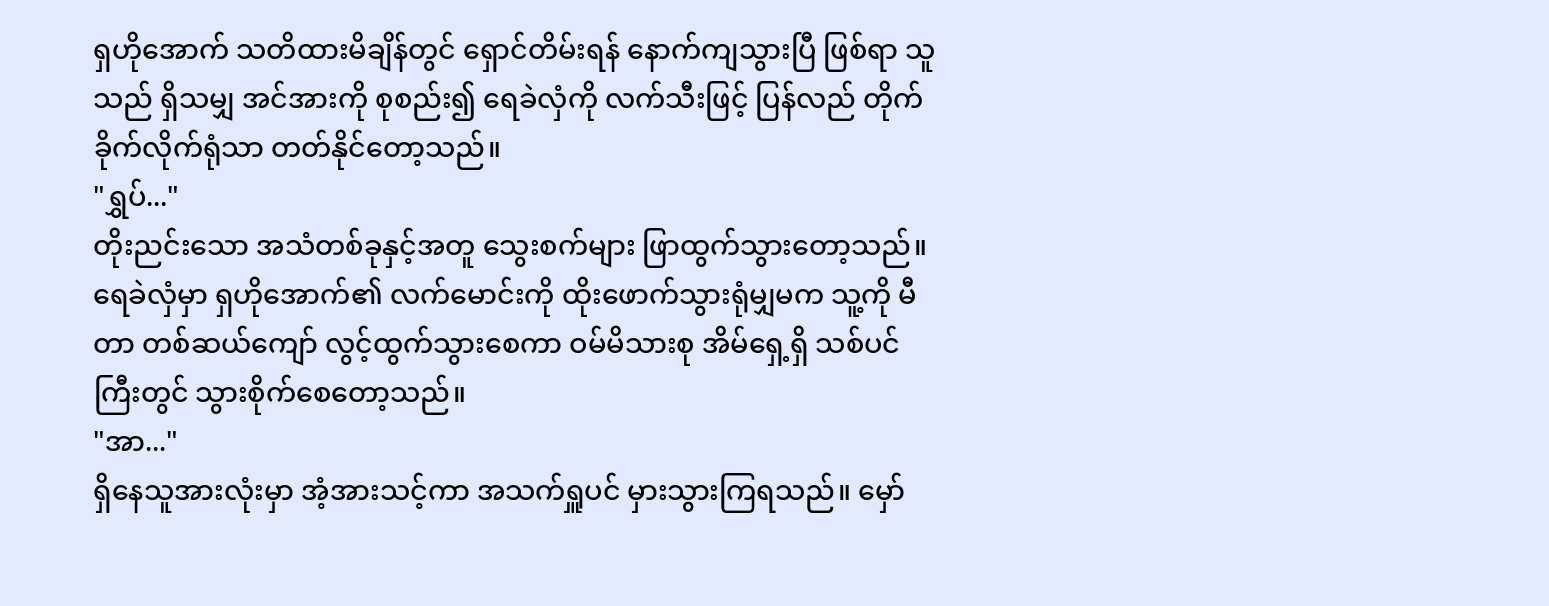ရှဟိုအောက် သတိထားမိချိန်တွင် ရှောင်တိမ်းရန် နောက်ကျသွားပြီ ဖြစ်ရာ သူသည် ရှိသမျှ အင်အားကို စုစည်း၍ ရေခဲလှံကို လက်သီးဖြင့် ပြန်လည် တိုက်ခိုက်လိုက်ရုံသာ တတ်နိုင်တော့သည်။
"ရွှပ်..."
တိုးညင်းသော အသံတစ်ခုနှင့်အတူ သွေးစက်များ ဖြာထွက်သွားတော့သည်။ ရေခဲလှံမှာ ရှဟိုအောက်၏ လက်မောင်းကို ထိုးဖောက်သွားရုံမျှမက သူ့ကို မီတာ တစ်ဆယ်ကျော် လွင့်ထွက်သွားစေကာ ဝမ်မိသားစု အိမ်ရှေ့ရှိ သစ်ပင်ကြီးတွင် သွားစိုက်စေတော့သည်။
"အာ..."
ရှိနေသူအားလုံးမှာ အံ့အားသင့်ကာ အသက်ရှူပင် မှားသွားကြရသည်။ မှော်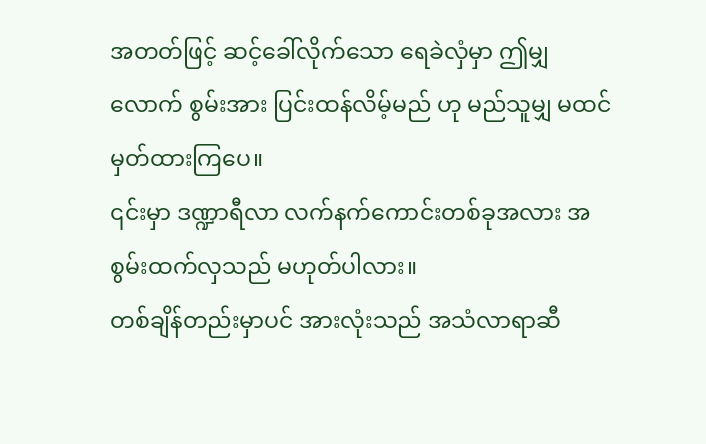အတတ်ဖြင့် ဆင့်ခေါ်လိုက်သော ရေခဲလှံမှာ ဤမျှလောက် စွမ်းအား ပြင်းထန်လိမ့်မည် ဟု မည်သူမျှ မထင်မှတ်ထားကြပေ။
၎င်းမှာ ဒဏ္ဍာရီလာ လက်နက်ကောင်းတစ်ခုအလား အစွမ်းထက်လှသည် မဟုတ်ပါလား။
တစ်ချိန်တည်းမှာပင် အားလုံးသည် အသံလာရာဆီ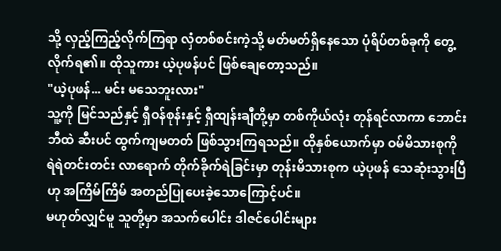သို့ လှည့်ကြည့်လိုက်ကြရာ လှံတစ်စင်းကဲ့သို့ မတ်မတ်ရှိနေသော ပုံရိပ်တစ်ခုကို တွေ့လိုက်ရ၏။ ထိုသူကား ယဲ့ပုဖန်ပင် ဖြစ်ချေတော့သည်။
"ယဲ့ပုဖန်... မင်း မသေဘူးလား"
သူ့ကို မြင်သည်နှင့် ရှီဝန်စုန်းနှင့် ရှီထျန်းချီတို့မှာ တစ်ကိုယ်လုံး တုန်ရင်လာကာ ဘောင်းဘီထဲ ဆီးပင် ထွက်ကျမတတ် ဖြစ်သွားကြရသည်။ ထိုနှစ်ယောက်မှာ ဝမ်မိသားစုကို ရဲရဲတင်းတင်း လာရောက် တိုက်ခိုက်ရဲခြင်းမှာ တုန်းမိသားစုက ယဲ့ပုဖန် သေဆုံးသွားပြီဟု အကြိမ်ကြိမ် အတည်ပြုပေးခဲ့သောကြောင့်ပင်။
မဟုတ်လျှင်မူ သူတို့မှာ အသက်ပေါင်း ဒါဇင်ပေါင်းများ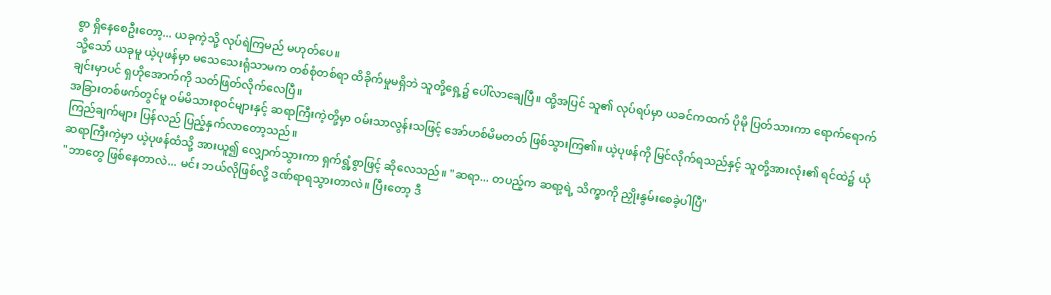စွာ ရှိနေစေဦးတော့... ယခုကဲ့သို့ လုပ်ရဲကြမည် မဟုတ်ပေ။
သို့သော် ယခုမူ ယဲ့ပုဖန်မှာ မသေသေးရုံသာမက တစ်စုံတစ်ရာ ထိခိုက်မှုမရှိဘဲ သူတို့ရှေ့၌ ပေါ်လာချေပြီ။ ထို့အပြင် သူ၏ လုပ်ရပ်မှာ ယခင်ကထက် ပိုမို ပြတ်သားကာ ရောက်ရောက်ချင်းမှာပင် ရှဟိုအောက်ကို သတ်ဖြတ်လိုက်လေပြီ။
အခြားတစ်ဖက်တွင်မူ ဝမ်မိသားစုဝင်များနှင့် ဆရာကြီးကဲ့တို့မှာ ဝမ်းသာလွန်းသဖြင့် အော်ဟစ်မိမတတ် ဖြစ်သွားကြ၏။ ယဲ့ပုဖန်ကို မြင်လိုက်ရသည်နှင့် သူတို့အားလုံး၏ ရင်ထဲ၌ ယုံကြည်ချက်များ ပြန်လည် ပြည့်နှက်လာတော့သည်။
ဆရာကြီးကဲ့မှာ ယဲ့ပုဖန်ထံသို့ အားယူ၍ လျှောက်သွားကာ ရှက်ရွံ့စွာဖြင့် ဆိုလေသည်။ "ဆရာ... တပည့်က ဆရာ့ရဲ့ သိက္ခာကို ညှိုးနွမ်းစေခဲ့ပါပြီ"
"ဘာတွေ ဖြစ်နေတာလဲ... မင်း ဘယ်လိုဖြစ်လို့ ဒဏ်ရာရသွားတာလဲ။ ပြီးတော့ ဒီ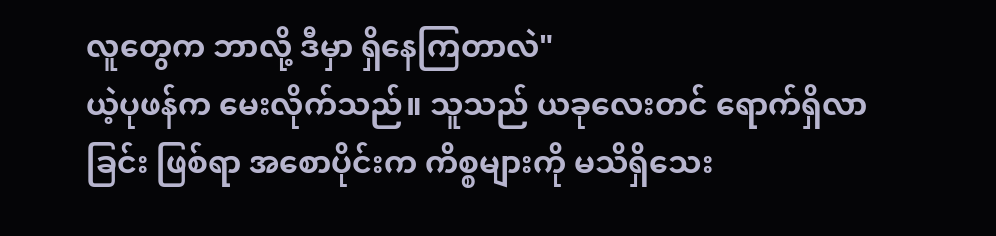လူတွေက ဘာလို့ ဒီမှာ ရှိနေကြတာလဲ"
ယဲ့ပုဖန်က မေးလိုက်သည်။ သူသည် ယခုလေးတင် ရောက်ရှိလာခြင်း ဖြစ်ရာ အစောပိုင်းက ကိစ္စများကို မသိရှိသေး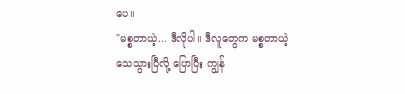ပေ။
"မစ္စတာယဲ့... ဒီလိုပါ။ ဒီလူတွေက မစ္စတာယဲ့ သေသွားပြီလို့ ပြောပြီး ကျွန်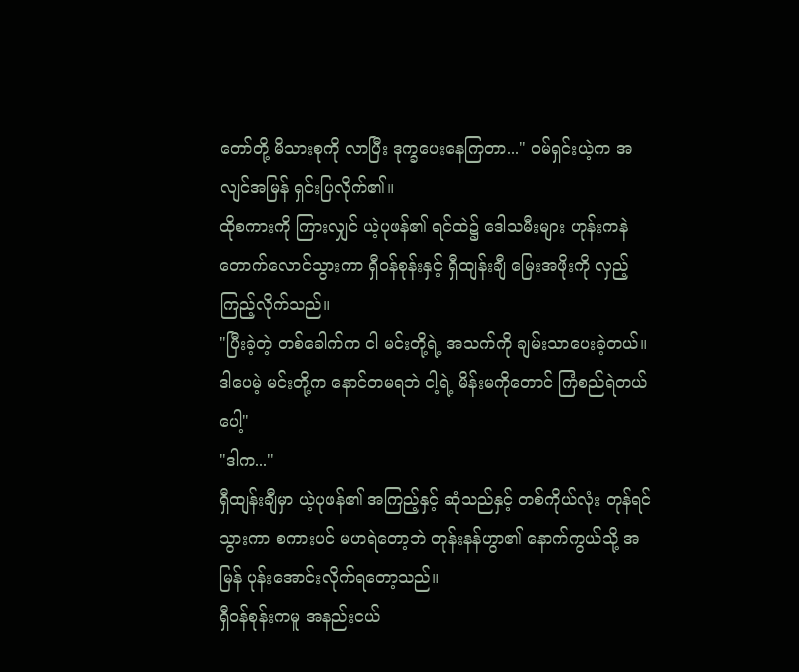တော်တို့ မိသားစုကို လာပြီး ဒုက္ခပေးနေကြတာ..." ဝမ်ရှင်းယဲ့က အလျင်အမြန် ရှင်းပြလိုက်၏။
ထိုစကားကို ကြားလျှင် ယဲ့ပုဖန်၏ ရင်ထဲ၌ ဒေါသမီးများ ဟုန်းကနဲ တောက်လောင်သွားကာ ရှီဝန်စုန်းနှင့် ရှီထျန်းချီ မြေးအဖိုးကို လှည့်ကြည့်လိုက်သည်။
"ပြီးခဲ့တဲ့ တစ်ခေါက်က ငါ မင်းတို့ရဲ့ အသက်ကို ချမ်းသာပေးခဲ့တယ်။ ဒါပေမဲ့ မင်းတို့က နောင်တမရဘဲ ငါ့ရဲ့ မိန်းမကိုတောင် ကြံစည်ရဲတယ်ပေါ့"
"ဒါက..."
ရှီထျန်းချီမှာ ယဲ့ပုဖန်၏ အကြည့်နှင့် ဆုံသည်နှင့် တစ်ကိုယ်လုံး တုန်ရင်သွားကာ စကားပင် မဟရဲတော့ဘဲ တုန်းနန်ဟွာ၏ နောက်ကွယ်သို့ အမြန် ပုန်းအောင်းလိုက်ရတော့သည်။
ရှီဝန်စုန်းကမူ အနည်းငယ်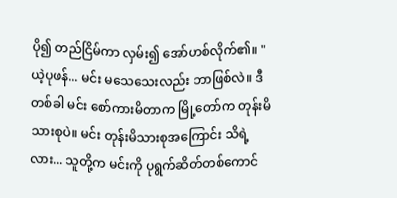ပို၍ တည်ငြိမ်ကာ လှမ်း၍ အော်ဟစ်လိုက်၏။ "ယဲ့ပုဖန်... မင်း မသေသေးလည်း ဘာဖြစ်လဲ။ ဒီတစ်ခါ မင်း စော်ကားမိတာက မြို့တော်က တုန်းမိသားစုပဲ။ မင်း တုန်းမိသားစုအကြောင်း သိရဲ့လား... သူတို့က မင်းကို ပုရွက်ဆိတ်တစ်ကောင်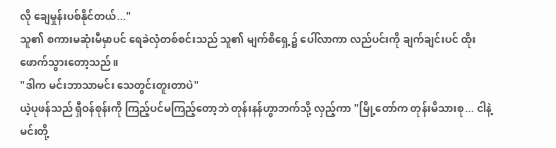လို ချေမှုန်းပစ်နိုင်တယ်..."
သူ၏ စကားမဆုံးမီမှာပင် ရေခဲလှံတစ်စင်းသည် သူ၏ မျက်စိရှေ့၌ ပေါ်လာကာ လည်ပင်းကို ချက်ချင်းပင် ထိုးဖောက်သွားတော့သည်။
"ဒါက မင်းဘာသာမင်း သေတွင်းတူးတာပဲ"
ယဲ့ပုဖန်သည် ရှီဝန်စုန်းကို ကြည့်ပင်မကြည့်တော့ဘဲ တုန်းနန်ဟွာဘက်သို့ လှည့်ကာ "မြို့တော်က တုန်းမိသားစု... ငါနဲ့ မင်းတို့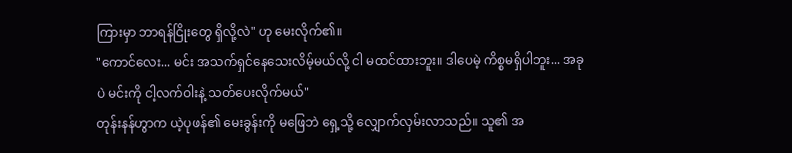ကြားမှာ ဘာရန်ငြိုးတွေ ရှိလို့လဲ" ဟု မေးလိုက်၏။
"ကောင်လေး... မင်း အသက်ရှင်နေသေးလိမ့်မယ်လို့ ငါ မထင်ထားဘူး။ ဒါပေမဲ့ ကိစ္စမရှိပါဘူး... အခုပဲ မင်းကို ငါ့လက်ဝါးနဲ့ သတ်ပေးလိုက်မယ်"
တုန်းနန်ဟွာက ယဲ့ပုဖန်၏ မေးခွန်းကို မဖြေဘဲ ရှေ့သို့ လျှောက်လှမ်းလာသည်။ သူ၏ အ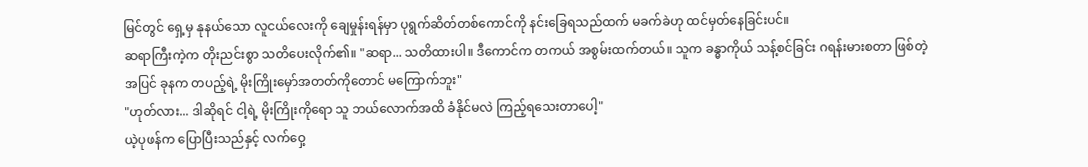မြင်တွင် ရှေ့မှ နုနယ်သော လူငယ်လေးကို ချေမှုန်းရန်မှာ ပုရွက်ဆိတ်တစ်ကောင်ကို နင်းခြေရသည်ထက် မခက်ခဲဟု ထင်မှတ်နေခြင်းပင်။
ဆရာကြီးကဲ့က တိုးညင်းစွာ သတိပေးလိုက်၏။ "ဆရာ... သတိထားပါ။ ဒီကောင်က တကယ် အစွမ်းထက်တယ်။ သူက ခန္ဓာကိုယ် သန့်စင်ခြင်း ဂရန်းမားစတာ ဖြစ်တဲ့အပြင် ခုနက တပည့်ရဲ့ မိုးကြိုးမှော်အတတ်ကိုတောင် မကြောက်ဘူး"
"ဟုတ်လား... ဒါဆိုရင် ငါ့ရဲ့ မိုးကြိုးကိုရော သူ ဘယ်လောက်အထိ ခံနိုင်မလဲ ကြည့်ရသေးတာပေါ့"
ယဲ့ပုဖန်က ပြောပြီးသည်နှင့် လက်ဝှေ့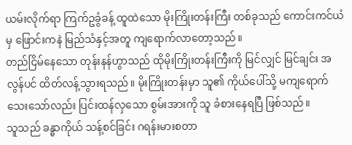ယမ်းလိုက်ရာ ကြက်ဥခွံခန့် ထူထဲသော မိုးကြိုးတန်းကြီး တစ်ခုသည် ကောင်းကင်ယံမှ ဖြောင်းကနဲ မြည်သံနှင့်အတူ ကျရောက်လာတော့သည်။
တည်ငြိမ်နေသော တုန်းနန်ဟွာသည် ထိုမိုးကြိုးတန်းကြီးကို မြင်လျှင် မြင်ချင်း အလွန်ပင် ထိတ်လန့်သွားရသည်။ မိုးကြိုးတန်းမှာ သူ၏ ကိုယ်ပေါ်သို့ မကျရောက်သေးသော်လည်း ပြင်းထန်လှသော စွမ်းအားကို သူ ခံစားနေရပြီ ဖြစ်သည်။
သူသည် ခန္ဓာကိုယ် သန့်စင်ခြင်း ဂရန်းမားစတာ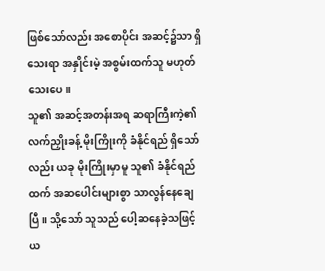ဖြစ်သော်လည်း အစောပိုင်း အဆင့်၌သာ ရှိသေးရာ အနှိုင်းမဲ့ အစွမ်းထက်သူ မဟုတ်သေးပေ။
သူ၏ အဆင့်အတန်းအရ ဆရာကြီးကဲ့၏ လက်ညှိုးခန့် မိုးကြိုးကို ခံနိုင်ရည် ရှိသော်လည်း ယခု မိုးကြိုးမှာမူ သူ၏ ခံနိုင်ရည်ထက် အဆပေါင်းများစွာ သာလွန်နေချေပြီ။ သို့သော် သူသည် ပေါ့ဆနေခဲ့သဖြင့် ယ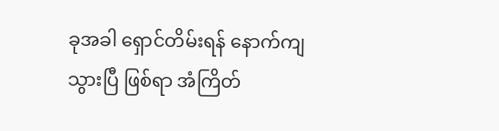ခုအခါ ရှောင်တိမ်းရန် နောက်ကျသွားပြီ ဖြစ်ရာ အံကြိတ်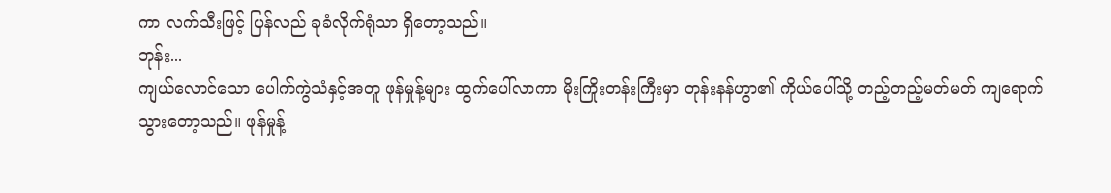ကာ လက်သီးဖြင့် ပြန်လည် ခုခံလိုက်ရုံသာ ရှိတော့သည်။
ဘုန်း...
ကျယ်လောင်သော ပေါက်ကွဲသံနှင့်အတူ ဖုန်မှုန့်များ ထွက်ပေါ်လာကာ မိုးကြိုးတန်းကြီးမှာ တုန်းနန်ဟွာ၏ ကိုယ်ပေါ်သို့ တည့်တည့်မတ်မတ် ကျရောက်သွားတော့သည်။ ဖုန်မှုန့်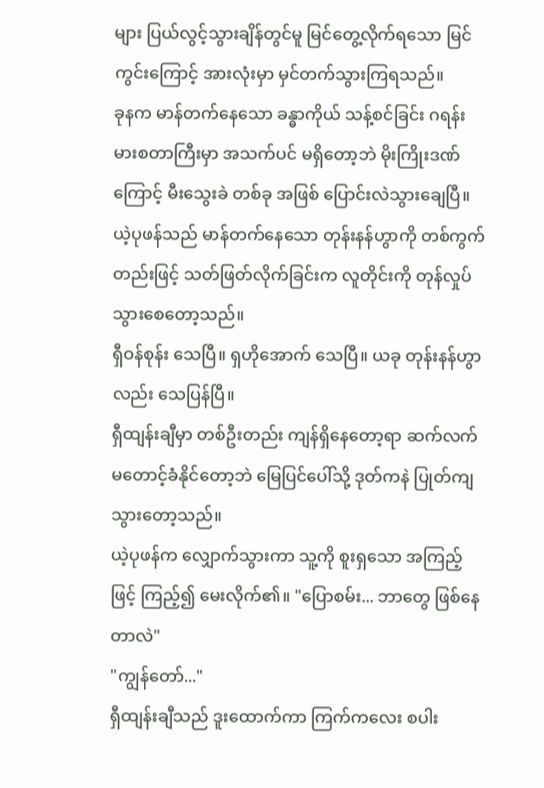များ ပြယ်လွင့်သွားချိန်တွင်မူ မြင်တွေ့လိုက်ရသော မြင်ကွင်းကြောင့် အားလုံးမှာ မှင်တက်သွားကြရသည်။
ခုနက မာန်တက်နေသော ခန္ဓာကိုယ် သန့်စင်ခြင်း ဂရန်းမားစတာကြီးမှာ အသက်ပင် မရှိတော့ဘဲ မိုးကြိုးဒဏ်ကြောင့် မီးသွေးခဲ တစ်ခု အဖြစ် ပြောင်းလဲသွားချေပြီ။ ယဲ့ပုဖန်သည် မာန်တက်နေသော တုန်းနန်ဟွာကို တစ်ကွက်တည်းဖြင့် သတ်ဖြတ်လိုက်ခြင်းက လူတိုင်းကို တုန်လှုပ်သွားစေတော့သည်။
ရှီဝန်စုန်း သေပြီ။ ရှဟိုအောက် သေပြီ။ ယခု တုန်းနန်ဟွာလည်း သေပြန်ပြီ။
ရှီထျန်းချီမှာ တစ်ဦးတည်း ကျန်ရှိနေတော့ရာ ဆက်လက် မတောင့်ခံနိုင်တော့ဘဲ မြေပြင်ပေါ်သို့ ဒုတ်ကနဲ ပြုတ်ကျသွားတော့သည်။
ယဲ့ပုဖန်က လျှောက်သွားကာ သူ့ကို စူးရှသော အကြည့်ဖြင့် ကြည့်၍ မေးလိုက်၏။ "ပြောစမ်း... ဘာတွေ ဖြစ်နေတာလဲ"
"ကျွန်တော်..."
ရှီထျန်းချီသည် ဒူးထောက်ကာ ကြက်ကလေး စပါး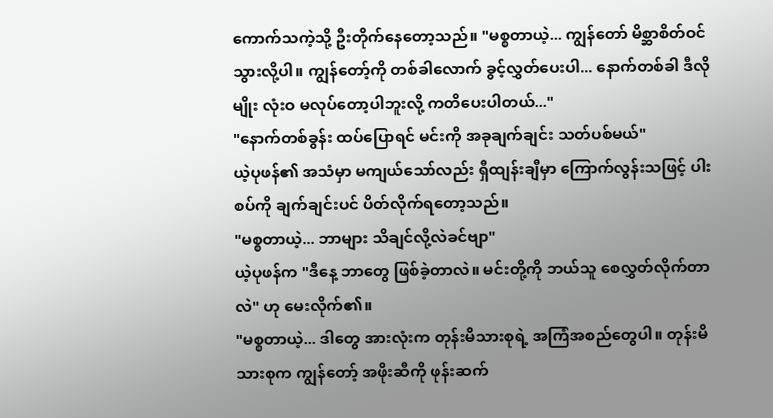ကောက်သကဲ့သို့ ဦးတိုက်နေတော့သည်။ "မစ္စတာယဲ့... ကျွန်တော် မိစ္ဆာစိတ်ဝင်သွားလို့ပါ။ ကျွန်တော့်ကို တစ်ခါလောက် ခွင့်လွှတ်ပေးပါ... နောက်တစ်ခါ ဒီလိုမျိုး လုံးဝ မလုပ်တော့ပါဘူးလို့ ကတိပေးပါတယ်..."
"နောက်တစ်ခွန်း ထပ်ပြောရင် မင်းကို အခုချက်ချင်း သတ်ပစ်မယ်"
ယဲ့ပုဖန်၏ အသံမှာ မကျယ်သော်လည်း ရှီထျန်းချီမှာ ကြောက်လွန်းသဖြင့် ပါးစပ်ကို ချက်ချင်းပင် ပိတ်လိုက်ရတော့သည်။
"မစ္စတာယဲ့... ဘာများ သိချင်လို့လဲခင်ဗျာ"
ယဲ့ပုဖန်က "ဒီနေ့ ဘာတွေ ဖြစ်ခဲ့တာလဲ။ မင်းတို့ကို ဘယ်သူ စေလွှတ်လိုက်တာလဲ" ဟု မေးလိုက်၏။
"မစ္စတာယဲ့... ဒါတွေ အားလုံးက တုန်းမိသားစုရဲ့ အကြံအစည်တွေပါ။ တုန်းမိသားစုက ကျွန်တော့် အဖိုးဆီကို ဖုန်းဆက်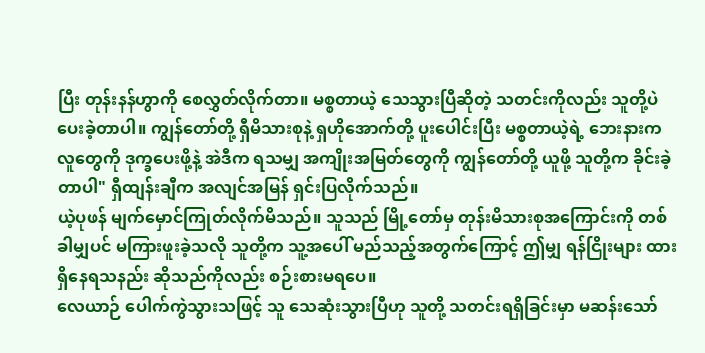ပြီး တုန်းနန်ဟွာကို စေလွှတ်လိုက်တာ။ မစ္စတာယဲ့ သေသွားပြီဆိုတဲ့ သတင်းကိုလည်း သူတို့ပဲ ပေးခဲ့တာပါ။ ကျွန်တော်တို့ ရှီမိသားစုနဲ့ ရှဟိုအောက်တို့ ပူးပေါင်းပြီး မစ္စတာယဲ့ရဲ့ ဘေးနားကလူတွေကို ဒုက္ခပေးဖို့နဲ့ အဲဒီက ရသမျှ အကျိုးအမြတ်တွေကို ကျွန်တော်တို့ ယူဖို့ သူတို့က ခိုင်းခဲ့တာပါ" ရှီထျန်းချီက အလျင်အမြန် ရှင်းပြလိုက်သည်။
ယဲ့ပုဖန် မျက်မှောင်ကြုတ်လိုက်မိသည်။ သူသည် မြို့တော်မှ တုန်းမိသားစုအကြောင်းကို တစ်ခါမျှပင် မကြားဖူးခဲ့သလို သူတို့က သူ့အပေါ် မည်သည့်အတွက်ကြောင့် ဤမျှ ရန်ငြိုးများ ထားရှိနေရသနည်း ဆိုသည်ကိုလည်း စဉ်းစားမရပေ။
လေယာဉ် ပေါက်ကွဲသွားသဖြင့် သူ သေဆုံးသွားပြီဟု သူတို့ သတင်းရရှိခြင်းမှာ မဆန်းသော်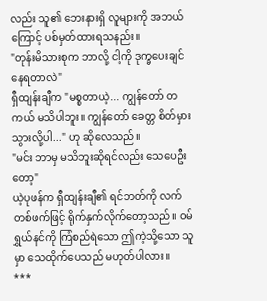လည်း သူ၏ ဘေးနားရှိ လူများကို အဘယ်ကြောင့် ပစ်မှတ်ထားရသနည်း။
"တုန်းမိသားစုက ဘာလို့ ငါ့ကို ဒုက္ခပေးချင်နေရတာလဲ"
ရှီထျန်းချီက "မစ္စတာယဲ့... ကျွန်တော် တကယ် မသိပါဘူး။ ကျွန်တော် ခေတ္တ စိတ်မှားသွားလို့ပါ..." ဟု ဆိုလေသည်။
"မင်း ဘာမှ မသိဘူးဆိုရင်လည်း သေပေဦးတော့"
ယဲ့ပုဖန်က ရှီထျန်းချီ၏ ရင်ဘတ်ကို လက်တစ်ဖက်ဖြင့် ရိုက်နှက်လိုက်တော့သည်။ ဝမ်ရွှယ်နင်ကို ကြံစည်ရဲသော ဤကဲ့သို့သော သူမှာ သေထိုက်ပေသည် မဟုတ်ပါလား။
***